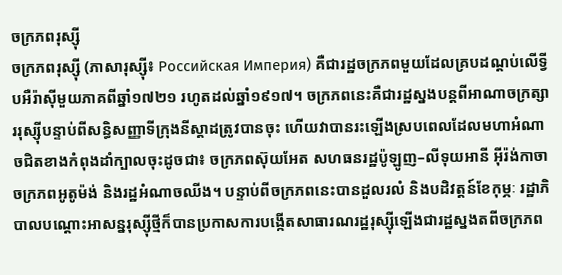ចក្រភពរុស្ស៊ី
ចក្រភពរុស្ស៊ី (ភាសារុស្ស៊ី៖ Российская Империя) គឺជារដ្ឋចក្រភពមួយដែលគ្របដណ្ដប់លើទ្វីបអឺរ៉ាស៊ីមួយភាគពីឆ្នាំ១៧២១ រហូតដល់ឆ្នាំ១៩១៧។ ចក្រភពនេះគឺជារដ្ឋស្នងបន្តពីអាណាចក្រត្សាររុស្ស៊ីបន្ទាប់ពីសន្ធិសញ្ញាទីក្រុងនីស្ដាដត្រូវបានចុះ ហើយវាបានរះឡើងស្របពេលដែលមហាអំណាចជិតខាងកំពុងដាំក្បាលចុះដូចជា៖ ចក្រភពស៊ុយអែត សហធនរដ្ឋប៉ូឡូញ–លីទុយអានី អ៊ីរ៉ង់កាចា ចក្រភពអូតូម៉ង់ និងរដ្ឋអំណាចឈីង។ បន្ទាប់ពីចក្រភពនេះបានដួលរលំ និងបដិវត្តន៍ខែកុម្ភៈ រដ្ឋាភិបាលបណ្ដោះអាសន្នរុស្ស៊ីថ្មីក៏បានប្រកាសការបង្កើតសាធារណរដ្ឋរុស្ស៊ីឡើងជារដ្ឋស្នងតពីចក្រភព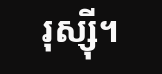រុស្ស៊ី។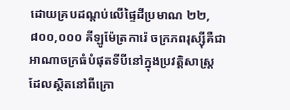ដោយគ្របដណ្តប់លើផ្ទៃដីប្រមាណ ២២,៨០០,០០០ គីឡូម៉ែត្រការ៉េ ចក្រភពរុស្ស៊ីគឺជាអាណាចក្រធំបំផុតទីបីនៅក្នុងប្រវត្តិសាស្ត្រ ដែលស្ថិតនៅពីក្រោ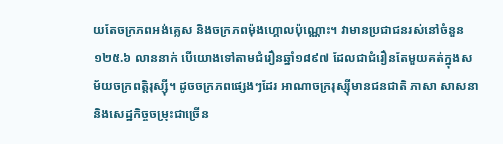យតែចក្រភពអង់គ្លេស និងចក្រភពម៉ុងហ្គោលប៉ុណ្ណោះ។ វាមានប្រជាជនរស់នៅចំនួន ១២៥.៦ លាននាក់ បើយោងទៅតាមជំរឿនឆ្នាំ១៨៩៧ ដែលជាជំរឿនតែមួយគត់ក្នុងសម័យចក្រពត្តិរុស្ស៊ី។ ដូចចក្រភពផ្សេងៗដែរ អាណាចក្ររុស្ស៊ីមានជនជាតិ ភាសា សាសនា និងសេដ្ឋកិច្ចចម្រុះជាច្រើន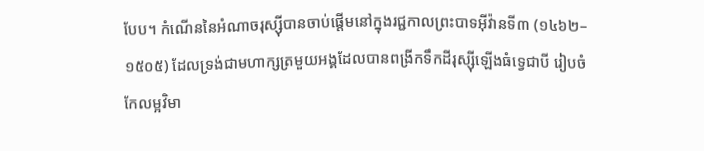បែប។ កំណើននៃអំណាចរុស្ស៊ីបានចាប់ផ្តើមនៅក្នុងរជ្ជកាលព្រះបាទអ៊ីវ៉ានទី៣ (១៤៦២–១៥០៥) ដែលទ្រង់ជាមហាក្សត្រមួយអង្គដែលបានពង្រីកទឹកដីរុស្ស៊ីឡើងធំទ្វេជាបី រៀបចំកែលម្អវិមា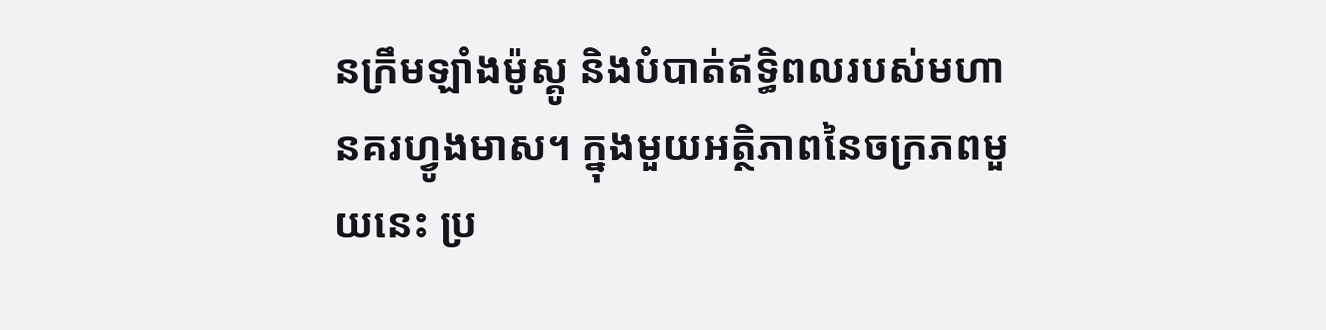នក្រឹមឡាំងម៉ូស្គូ និងបំបាត់ឥទ្ធិពលរបស់មហានគរហ្វូងមាស។ ក្នុងមួយអត្ថិភាពនៃចក្រភពមួយនេះ ប្រ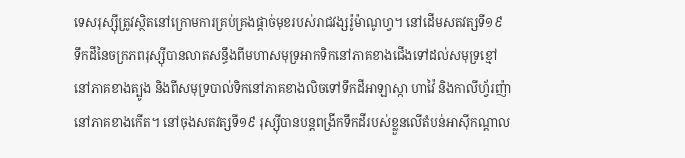ទេសរុស្ស៊ីត្រូវស្ថិតនៅក្រោមការគ្រប់គ្រងផ្តាច់មុខរបស់រាជវង្សរ៉ូម៉ាណូហ្វ។ នៅដើមសតវត្សទី១៩ ទឹកដីនៃចក្រភពរុស្ស៊ីបានលាតសន្ធឹងពីមហាសមុទ្រអាកទិកនៅភាគខាងជើងទៅដល់សមុទ្រខ្មៅនៅភាគខាងត្បូង និងពីសមុទ្របាល់ទិកនៅភាគខាងលិចទៅទឹកដីអាឡាស្កា ហាវ៉ៃ និងកាលីហ្វ័រញ៉ានៅភាគខាងកើត។ នៅចុងសតវត្សទី១៩ រុស្ស៊ីបានបន្តពង្រីកទឹកដីរបស់ខ្លួនលើតំបន់អាស៊ីកណ្តាល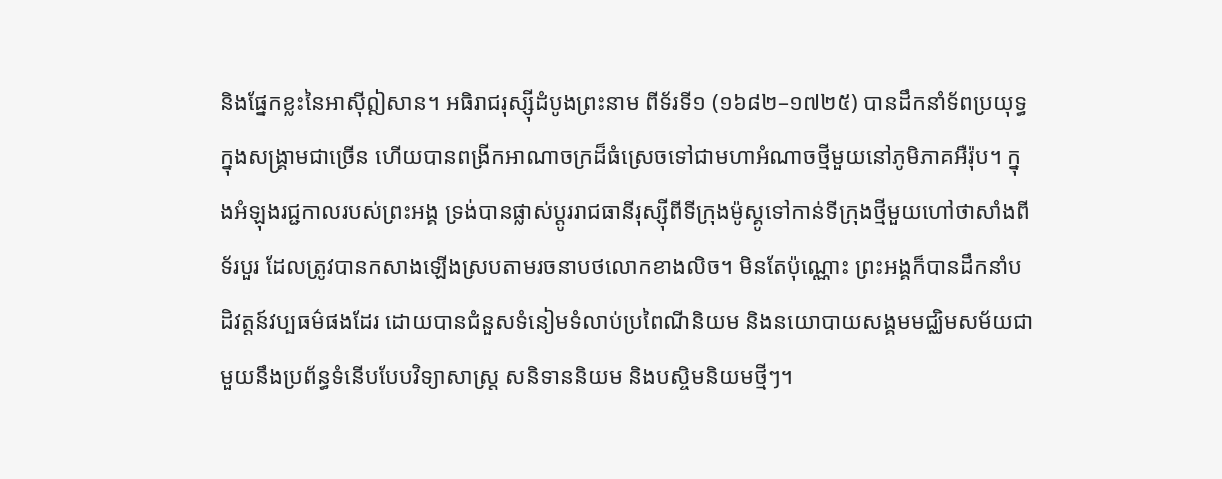និងផ្នែកខ្លះនៃអាស៊ីឦសាន។ អធិរាជរុស្ស៊ីដំបូងព្រះនាម ពីទ័រទី១ (១៦៨២–១៧២៥) បានដឹកនាំទ័ពប្រយុទ្ធក្នុងសង្រ្គាមជាច្រើន ហើយបានពង្រីកអាណាចក្រដ៏ធំស្រេចទៅជាមហាអំណាចថ្មីមួយនៅភូមិភាគអឺរ៉ុប។ ក្នុងអំឡុងរជ្ជកាលរបស់ព្រះអង្គ ទ្រង់បានផ្លាស់ប្តូររាជធានីរុស្ស៊ីពីទីក្រុងម៉ូស្គូទៅកាន់ទីក្រុងថ្មីមួយហៅថាសាំងពីទ័របួរ ដែលត្រូវបានកសាងឡើងស្របតាមរចនាបថលោកខាងលិច។ មិនតែប៉ុណ្ណោះ ព្រះអង្គក៏បានដឹកនាំបដិវត្តន៍វប្បធម៌ផងដែរ ដោយបានជំនួសទំនៀមទំលាប់ប្រពៃណីនិយម និងនយោបាយសង្គមមជ្ឈិមសម័យជាមួយនឹងប្រព័ន្ធទំនើបបែបវិទ្យាសាស្រ្ត សនិទាននិយម និងបស្ចិមនិយមថ្មីៗ។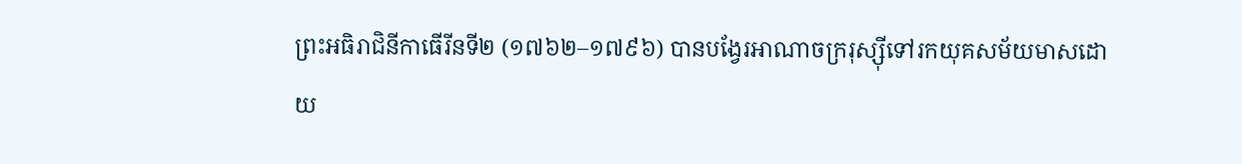ព្រះអធិរាជិនីកាធើរីនទី២ (១៧៦២–១៧៩៦) បានបង្វែរអាណាចក្ររុស្ស៊ីទៅរកយុគសម័យមាសដោយ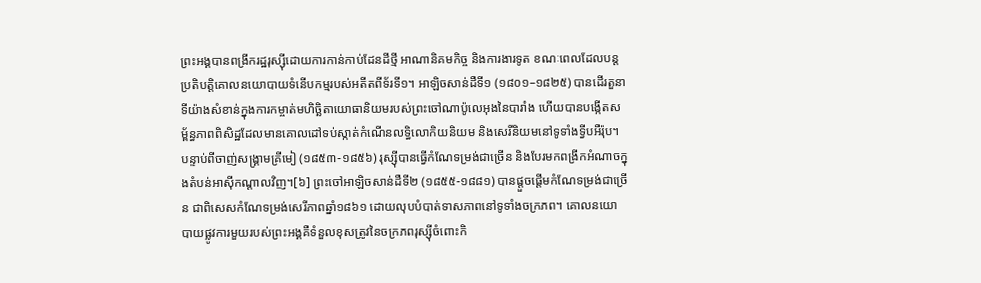ព្រះអង្គបានពង្រីករដ្ឋរុស្ស៊ីដោយការកាន់កាប់ដែនដីថ្មី អាណានិគមកិច្ច និងការងារទូត ខណៈពេលដែលបន្តប្រតិបត្តិគោលនយោបាយទំនើបកម្មរបស់អតីតពីទ័រទី១។ អាឡិចសាន់ដឺទី១ (១៨០១–១៨២៥) បានដើរតួនាទីយ៉ាងសំខាន់ក្នុងការកម្ចាត់មហិច្ឆិតាយោធានិយមរបស់ព្រះចៅណាប៉ូលេអុងនៃបារាំង ហើយបានបង្កើតសម្ព័ន្ធភាពពិសិដ្ឋដែលមានគោលដៅទប់ស្កាត់កំណើនលទ្ធិលោកិយនិយម និងសេរីនិយមនៅទូទាំងទ្វីបអឺរ៉ុប។ បន្ទាប់ពីចាញ់សង្គ្រាមគ្រីមៀ (១៨៥៣-១៨៥៦) រុស្ស៊ីបានធ្វើកំណែទម្រង់ជាច្រើន និងបែរមកពង្រីកអំណាចក្នុងតំបន់អាស៊ីកណ្តាលវិញ។[៦] ព្រះចៅអាឡិចសាន់ដឺទី២ (១៨៥៥-១៨៨១) បានផ្តួចផ្តើមកំណែទម្រង់ជាច្រើន ជាពិសេសកំណែទម្រង់សេរីភាពឆ្នាំ១៨៦១ ដោយលុបបំបាត់ទាសភាពនៅទូទាំងចក្រភព។ គោលនយោបាយផ្លូវការមួយរបស់ព្រះអង្គគឺទំនួលខុសត្រូវនៃចក្រភពរុស្ស៊ីចំពោះកិ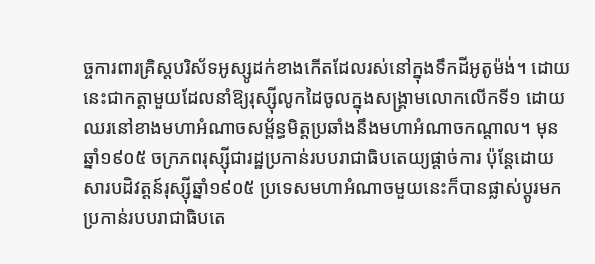ច្ចការពារគ្រិស្តបរិស័ទអូស្សូដក់ខាងកើតដែលរស់នៅក្នុងទឹកដីអូតូម៉ង់។ ដោយនេះជាកត្តាមួយដែលនាំឱ្យរុស្ស៊ីលូកដៃចូលក្នុងសង្គ្រាមលោកលើកទី១ ដោយឈរនៅខាងមហាអំណាចសម្ព័ន្ធមិត្តប្រឆាំងនឹងមហាអំណាចកណ្តាល។ មុនឆ្នាំ១៩០៥ ចក្រភពរុស្ស៊ីជារដ្ឋប្រកាន់របបរាជាធិបតេយ្យផ្ដាច់ការ ប៉ុន្តែដោយសារបដិវត្តន៍រុស្ស៊ីឆ្នាំ១៩០៥ ប្រទេសមហាអំណាចមួយនេះក៏បានផ្លាស់ប្ដូរមកប្រកាន់របបរាជាធិបតេ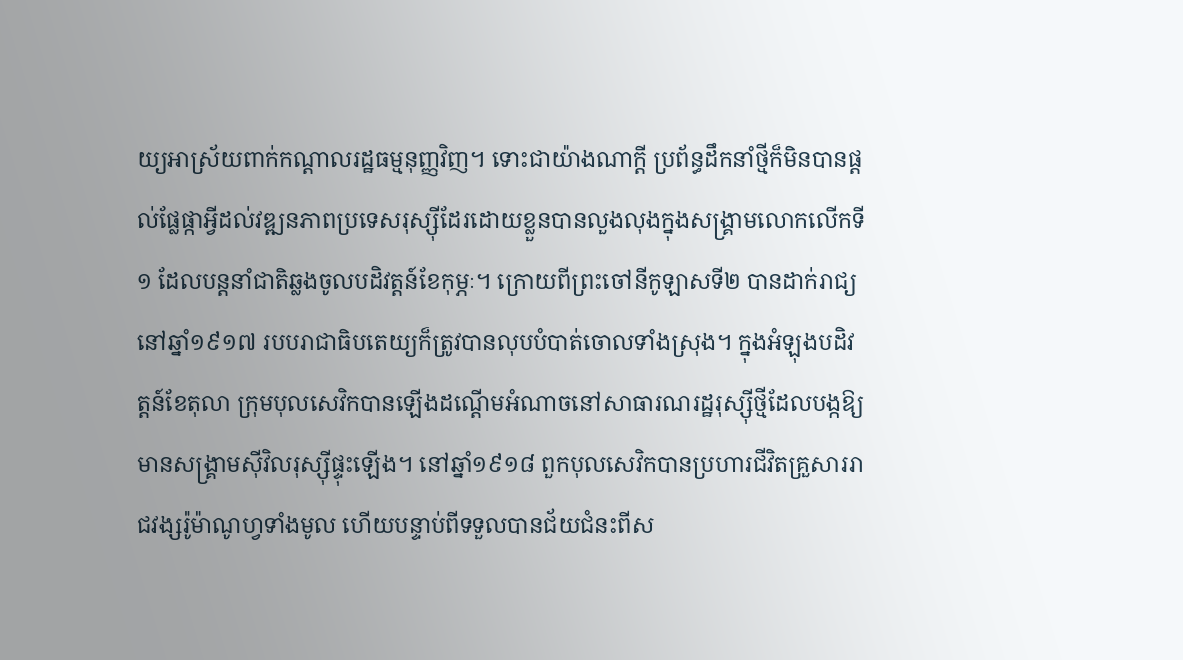យ្យអាស្រ័យពាក់កណ្តាលរដ្ឋធម្មនុញ្ញវិញ។ ទោះជាយ៉ាងណាក្តី ប្រព័ន្ធដឹកនាំថ្មីក៏មិនបានផ្តល់ផ្លែផ្កាអ្វីដល់វឌ្ឍនភាពប្រទេសរុស្ស៊ីដែរដោយខ្លួនបានលួងលុងក្នុងសង្គ្រាមលោកលើកទី១ ដែលបន្តនាំជាតិឆ្លងចូលបដិវត្តន៍ខែកុម្ភៈ។ ក្រោយពីព្រះចៅនីកូឡាសទី២ បានដាក់រាជ្យនៅឆ្នាំ១៩១៧ របបរាជាធិបតេយ្យក៏ត្រូវបានលុបបំបាត់ចោលទាំងស្រុង។ ក្នុងអំឡុងបដិវត្តន៍ខែតុលា ក្រុមបុលសេវិកបានឡើងដណ្តើមអំណាចនៅសាធារណរដ្ឋរុស្ស៊ីថ្មីដែលបង្កឱ្យមានសង្គ្រាមស៊ីវិលរុស្ស៊ីផ្ទុះឡើង។ នៅឆ្នាំ១៩១៨ ពួកបុលសេវិកបានប្រហារជីវិតគ្រួសាររាជវង្សរ៉ូម៉ាណូហ្វទាំងមូល ហើយបន្ទាប់ពីទទួលបានជ័យជំនះពីស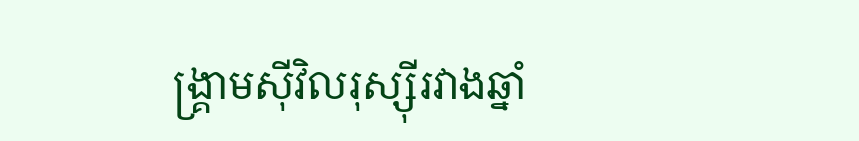ង្គ្រាមស៊ីវិលរុស្ស៊ីរវាងឆ្នាំ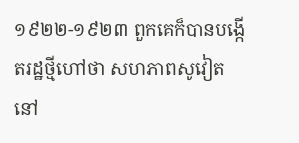១៩២២-១៩២៣ ពួកគេក៏បានបង្កើតរដ្ឋថ្មីហៅថា សហភាពសូវៀត នៅ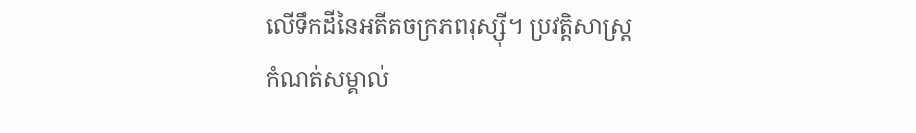លើទឹកដីនៃអតីតចក្រភពរុស្ស៊ី។ ប្រវត្តិសាស្ត្រ
កំណត់សម្គាល់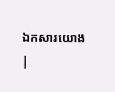ឯកសារយោង
|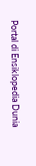Portal di Ensiklopedia Dunia